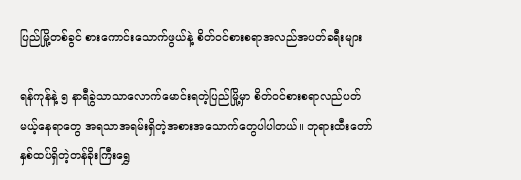ပြည်မြို့တစ်ခွင် စားကောင်းသောက်ဖွယ်နဲ့ စိတ်ဝင်စားစရာအလည်အပတ်ခရီးများ

ရန်ကုန်နဲ့ ၅ နာရီခွဲသာသာလောက်မောင်းရတဲ့ပြည်မြို့မှာ စိတ်ဝင်စားစရာလည်ပတ်မယ့်နေရာတွေ အရသာအရမ်းရှိတဲ့အစားအသောက်တွေပါပါတယ်။ ဘုရားထီးတော်နှစ်ထပ်ရှိတဲ့တန်ခိုးကြီးရွှေ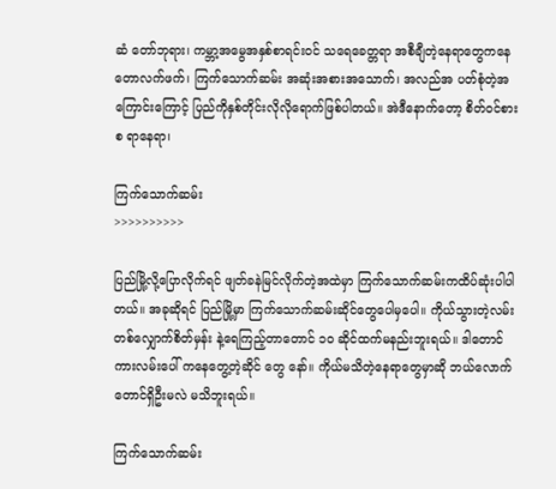ဆံ တော်ဘုရား၊ ကမ္ဘာ့အမွေအနှစ်စာရင်းဝင် သရေခေတ္တရာ အစီချီတဲ့နေရာတွေကနေ တောလက်ဖက်၊ ကြက်သောက်ဆမ်း အဆုံးအစားအသောက်၊ အလည်အ ပတ်စုံတဲ့အကြောင်းကြောင့် ပြည်ကိုနှစ်တိုင်းလိုလိုရောက်ဖြစ်ပါတယ်။ အဲဒီနောက်တော့ စိတ်ဝင်စားစ ရာနေရာ၊

ကြက်သောက်ဆမ်း
>>>>>>>>>>

ပြည်မြို့လို့ပြောလိုက်ရင် ဖျတ်ခနဲမြင်လိုက်တဲ့အထဲမှာ ကြက်သောက်ဆမ်းကထိပ်ဆုံးပါပါတယ်။ အခုဆိုရင် ပြည်မြို့မှာ ကြက်သောက်ဆမ်းဆိုင်တွေပေါမှပေါ။ ကိုယ်သွားတဲ့လမ်းတစ်လျှောက်စိတ်မှန်း နဲ့ရေကြည့်တာတောင် ၁၀ ဆိုင်ထက်မနည်းဘူးရယ်။ ဒါတောင်ကားလမ်းပေါ် ကနေတွေ့တဲ့ဆိုင် တွေ နော်။ ကိုယ်မသိတဲ့နေရာတွေမှာဆို ဘယ်လောက် တောင်ရှိဦးမလဲ မသိဘူးရယ်။

ကြက်သောက်ဆမ်း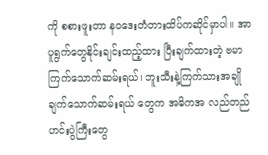ကို စစားဖူးတာ နဝဒေးတံတားထိပ်ကဆိုင်မှာပါ။ အာပူရွက်တွေနိုင်းချင်းထည့်ထား ပြီးချက်ထားတဲ့ ဗမာကြက်သောက်ဆမ်းရယ်၊ ဘူးသီးနဲ့ကြက်သားအချိုချက်သောက်ဆမ်းရယ် တွေက အဓိကအ လည်တည်ဟင်းပွဲကြီးတွေ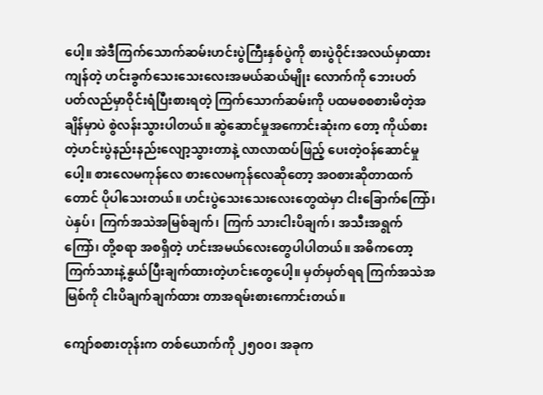ပေါ့။ အဲဒီကြက်သောက်ဆမ်းဟင်းပွဲကြီးနှစ်ပွဲကို စားပွဲဝိုင်းအလယ်မှာထား ကျန်တဲ့ ဟင်းခွက်သေးသေးလေးအမယ်ဆယ်မျိုး လောက်ကို ဘေးပတ်ပတ်လည်မှာဝိုင်းရံပြီးစားရတဲ့ ကြက်သောက်ဆမ်းကို ပထမစစစားမိတဲ့အချိန်မှာပဲ စွဲလန်းသွားပါတယ်။ ဆွဲဆောင်မှုအကောင်းဆုံးက တော့ ကိုယ်စားတဲ့ဟင်းပွဲနည်းနည်းလျော့သွားတာနဲ့ လာလာထပ်ဖြည့် ပေးတဲ့ဝန်ဆောင်မှုပေါ့။ စားလေမကုန်လေ စားလေမကုန်လေဆိုတော့ အဝစားဆိုတာထက်တောင် ပိုပါသေးတယ်။ ဟင်းပွဲသေးသေးလေးတွေထဲမှာ ငါးခြောက်ကြော်၊ ပဲနှပ်၊ ကြက်အသဲအမြစ်ချက်၊ ကြက် သားငါးပိချက်၊ အသီးအရွက်ကြော်၊ တို့စရာ အစရှိတဲ့ ဟင်းအမယ်လေးတွေပါပါတယ်။ အဓိကတော့ ကြက်သားနဲ့နွယ်ပြီးချက်ထားတဲ့ဟင်းတွေပေါ့။ မှတ်မှတ်ရရ ကြက်အသဲအမြစ်ကို ငါးပိချက်ချက်ထား တာအရမ်းစားကောင်းတယ်။

ကျော်စစားတုန်းက တစ်ယောက်ကို ၂၅၀၀၊ အခုက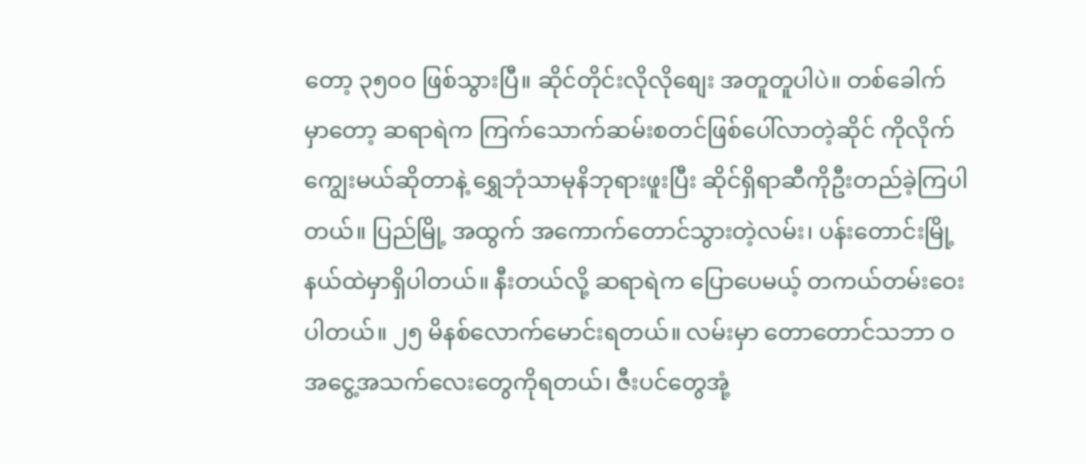တော့ ၃၅၀၀ ဖြစ်သွားပြီ။ ဆိုင်တိုင်းလိုလိုစျေး အတူတူပါပဲ။ တစ်ခေါက်မှာတော့ ဆရာရဲက ကြက်သောက်ဆမ်းစတင်ဖြစ်ပေါ်လာတဲ့ဆိုင် ကိုလိုက်ကျွေးမယ်ဆိုတာနဲ့ ရွှေဘုံသာမုနိဘုရားဖူးပြီး ဆိုင်ရှိရာဆီကိုဦးတည်ခဲ့ကြပါတယ်။ ပြည်မြို့ အထွက် အကောက်တောင်သွားတဲ့လမ်း၊ ပန်းတောင်းမြို့နယ်ထဲမှာရှိပါတယ်။ နီးတယ်လို့ ဆရာရဲက ပြောပေမယ့် တကယ်တမ်းဝေးပါတယ်။ ၂၅ မိနစ်လောက်မောင်းရတယ်။ လမ်းမှာ တောတောင်သဘာ ဝအငွေ့အသက်လေးတွေကိုရတယ်၊ ဇီးပင်တွေအုံ့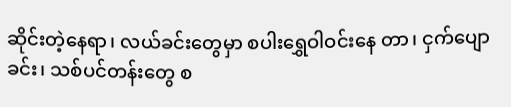ဆိုင်းတဲ့နေရာ၊ လယ်ခင်းတွေမှာ စပါးရွှေဝါဝင်းနေ တာ၊ ငှက်ပျောခင်း၊ သစ်ပင်တန်းတွေ စ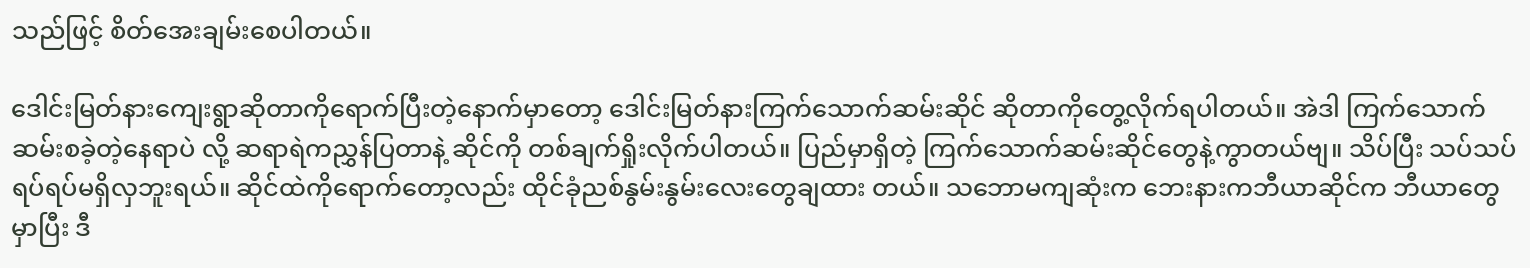သည်ဖြင့် စိတ်အေးချမ်းစေပါတယ်။

ဒေါင်းမြတ်နားကျေးရွာဆိုတာကိုရောက်ပြီးတဲ့နောက်မှာတော့ ဒေါင်းမြတ်နားကြက်သောက်ဆမ်းဆိုင် ဆိုတာကိုတွေ့လိုက်ရပါတယ်။ အဲဒါ ကြက်သောက်ဆမ်းစခဲ့တဲ့နေရာပဲ လို့ ဆရာရဲကညွှန်ပြတာနဲ့ ဆိုင်ကို တစ်ချက်ရှိုးလိုက်ပါတယ်။ ပြည်မှာရှိတဲ့ ကြက်သောက်ဆမ်းဆိုင်တွေနဲ့ကွာတယ်ဗျ။ သိပ်ပြီး သပ်သပ်ရပ်ရပ်မရှိလှဘူးရယ်။ ဆိုင်ထဲကိုရောက်တော့လည်း ထိုင်ခုံညစ်နွမ်းနွမ်းလေးတွေချထား တယ်။ သဘောမကျဆုံးက ဘေးနားကဘီယာဆိုင်က ဘီယာတွေမှာပြီး ဒီ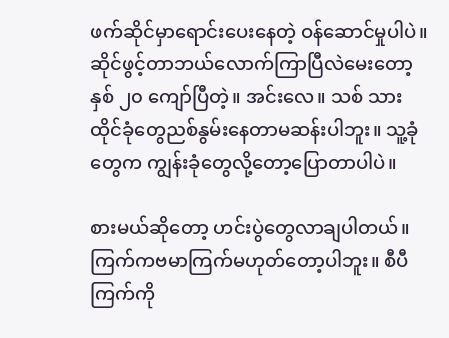ဖက်ဆိုင်မှာရောင်းပေးနေတဲ့ ဝန်ဆောင်မှုပါပဲ။ ဆိုင်ဖွင့်တာဘယ်လောက်ကြာပြီလဲမေးတော့ နှစ် ၂၀ ကျော်ပြီတဲ့။ အင်းလေ။ သစ် သားထိုင်ခုံတွေညစ်နွမ်းနေတာမဆန်းပါဘူး။ သူ့ခုံတွေက ကျွန်းခုံတွေလို့တော့ပြောတာပါပဲ။

စားမယ်ဆိုတော့ ဟင်းပွဲတွေလာချပါတယ်။ ကြက်ကဗမာကြက်မဟုတ်တော့ပါဘူး။ စီပီကြက်ကို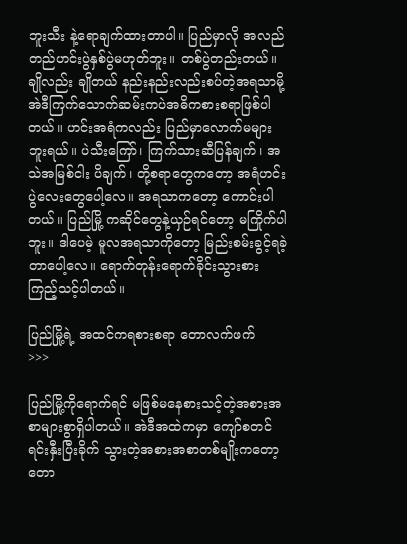ဘူးသီး နဲ့ရောချက်ထားတာပါ။ ပြည်မှာလို အလည်တည်ဟင်းပွဲနှစ်ပွဲမဟုတ်ဘူး။ တစ်ပွဲတည်းတယ်။ ချိုလည်း ချိုတယ် နည်းနည်းလည်းစပ်တဲ့အရသာမို့ အဲဒီကြက်သောက်ဆမ်းကပဲအဓိကစားစရာဖြစ်ပါတယ်။ ဟင်းအရံကလည်း ပြည်မှာလောက်မများဘူးရယ်။ ပဲသီးကြော်၊ ကြက်သားဆီပြန်ချက်၊ အသဲအမြစ်ငါး ပိချက်၊ တို့စရာတွေကတော့ အရံဟင်းပွဲလေးတွေပေါ့လေ။ အရသာကတော့ ကောင်းပါတယ်။ ပြည်မြို့ ကဆိုင်တွေနဲ့ယှဉ်ရင်တော့ မကြိုက်ပါဘူး။ ဒါပေမဲ့ မူလအရသာကိုတော့ မြည်းစမ်းခွင့်ရခဲ့တာပေါ့လေ။ ရောက်တုန်းရောက်ခိုင်းသွားစားကြည့်သင့်ပါတယ်။

ပြည်မြို့ရဲ့ အထင်ကရစားစရာ တောလက်ဖက်
>>>

ပြည်မြို့ကိုရောက်ရင် မဖြစ်မနေစားသင့်တဲ့အစားအစာများစွာရှိပါတယ်။ အဲဒီအထဲကမှာ ကျော်စတင် ရင်းနှီးပြီးခိုက် သွားတဲ့အစားအစာတစ်မျိုးကတော့ တော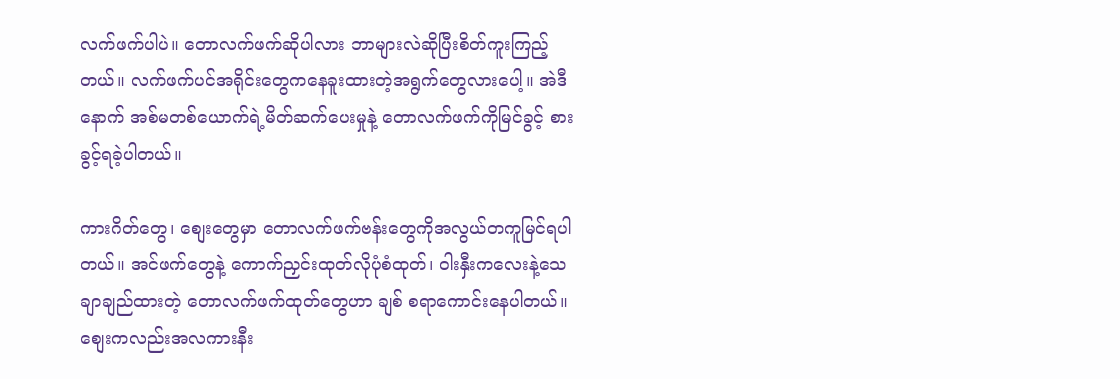လက်ဖက်ပါပဲ။ တောလက်ဖက်ဆိုပါလား ဘာများလဲဆိုပြီးစိတ်ကူးကြည့်တယ်။ လက်ဖက်ပင်အရိုင်းတွေကနေခူးထားတဲ့အရွက်တွေလားပေါ့။ အဲဒီနောက် အစ်မတစ်ယောက်ရဲ့မိတ်ဆက်ပေးမှုနဲ့ တောလက်ဖက်ကိုမြင်ခွင့် စားခွင့်ရခဲ့ပါတယ်။

ကားဂိတ်တွေ၊ စျေးတွေမှာ တောလက်ဖက်ဗန်းတွေကိုအလွယ်တကူမြင်ရပါတယ်။ အင်ဖက်တွေနဲ့ ကောက်ညှင်းထုတ်လိုပုံစံထုတ်၊ ၀ါးနှီးကလေးနဲ့သေချာချည်ထားတဲ့ တောလက်ဖက်ထုတ်တွေဟာ ချစ် စရာကောင်းနေပါတယ်။ စျေးကလည်းအလကားနီး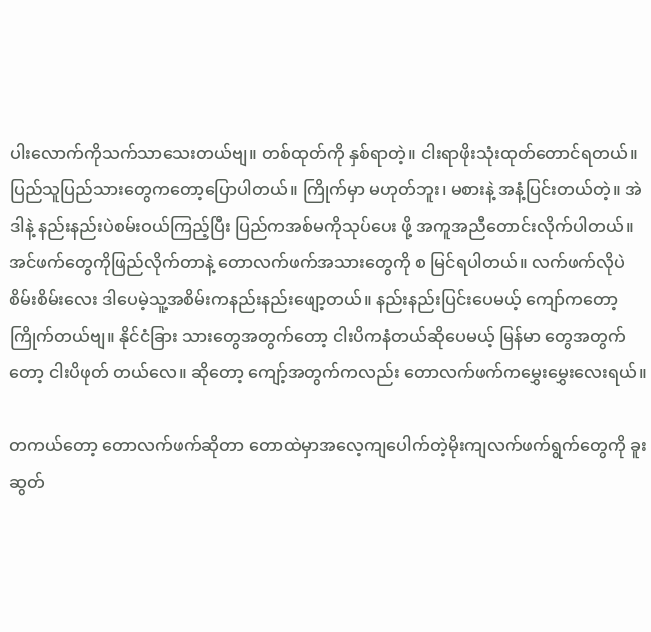ပါးလောက်ကိုသက်သာသေးတယ်ဗျ။ တစ်ထုတ်ကို နှစ်ရာတဲ့။ ငါးရာဖိုးသုံးထုတ်တောင်ရတယ်။ ပြည်သူပြည်သားတွေကတော့ပြောပါတယ်။ ကြိုက်မှာ မဟုတ်ဘူး၊ မစားနဲ့ အနံ့ပြင်းတယ်တဲ့။ အဲဒါနဲ့ နည်းနည်းပဲစမ်းဝယ်ကြည့်ပြီး ပြည်ကအစ်မကိုသုပ်ပေး ဖို့ အကူအညီတောင်းလိုက်ပါတယ်။ အင်ဖက်တွေကိုဖြည်လိုက်တာနဲ့ တောလက်ဖက်အသားတွေကို စ မြင်ရပါတယ်။ လက်ဖက်လိုပဲစိမ်းစိမ်းလေး ဒါပေမဲ့သူ့အစိမ်းကနည်းနည်းဖျော့တယ်။ နည်းနည်းပြင်းပေမယ့် ကျော်ကတော့ကြိုက်တယ်ဗျ။ နိုင်ငံခြား သားတွေအတွက်တော့ ငါးပိကနံတယ်ဆိုပေမယ့် မြန်မာ တွေအတွက်တော့ ငါးပိဖုတ် တယ်လေ။ ဆိုတော့ ကျော့်အတွက်ကလည်း တောလက်ဖက်ကမွှေးမွှေးလေးရယ်။

တကယ်တော့ တောလက်ဖက်ဆိုတာ တောထဲမှာအလေ့ကျပေါက်တဲ့မိုးကျလက်ဖက်ရွက်တွေကို ခူးဆွတ်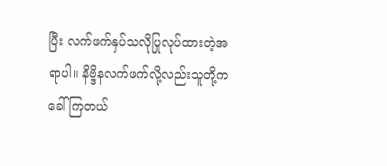ပြီး လက်ဖက်နှပ်သလိုပြုလုပ်ထားတဲ့အရာပါ။ နိဗ္ဒိနလက်ဖက်လို့လည်းသူတို့ကခေါ်ကြတယ်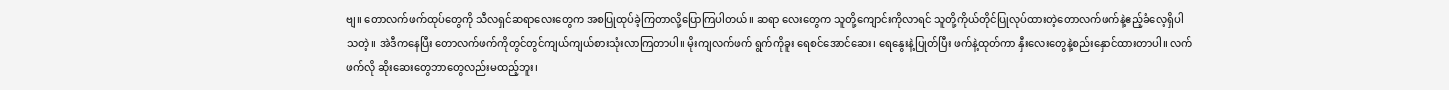ဗျ။ တောလက်ဖက်ထုပ်တွေကို သီလရှင်ဆရာလေးတွေက အစပြုထုပ်ခဲ့ကြတာလို့ပြောကြပါတယ်။ ဆရာ လေးတွေက သူတို့ကျောင်းကိုလာရင် သူတို့ကိုယ်တိုင်ပြုလုပ်ထားတဲ့တောလက်ဖက်နဲ့ဧည့်ခံလေ့ရှိပါ သတဲ့။ အဲဒီကနေပြီး တောလက်ဖက်ကိုတွင်တွင်ကျယ်ကျယ်စားသုံးလာကြတာပါ။ မိုးကျလက်ဖက် ရွက်ကိုခူး ရေစင်အောင်ဆေး၊ ရေနွေးနဲ့ပြုတ်ပြီး ဖက်နဲ့ထုတ်ကာ နှီးလေးတွေနဲ့စည်းနှောင်ထားတာပါ။ လက်ဖက်လို ဆိုးဆေးတွေဘာတွေလည်းမထည့်ဘူး၊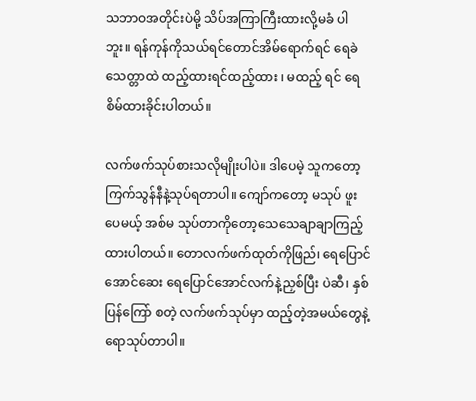သဘာဝအတိုင်းပဲမို့ သိပ်အကြာကြီးထားလို့မခံ ပါဘူး။ ရန်ကုန်ကိုသယ်ရင်တောင်အိမ်ရောက်ရင် ရေခဲသေတ္တာထဲ ထည့်ထားရင်ထည့်ထား ၊ မထည့် ရင် ရေစိမ်ထားခိုင်းပါတယ်။

လက်ဖက်သုပ်စားသလိုမျိုးပါပဲ။ ဒါပေမဲ့ သူကတော့ ကြက်သွန်နီနဲ့သုပ်ရတာပါ။ ကျော်ကတော့ မသုပ် ဖူးပေမယ့် အစ်မ သုပ်တာကိုတော့သေသေချာချာကြည့်ထားပါတယ်။ တောလက်ဖက်ထုတ်ကိုဖြည်၊ ရေပြောင်အောင်ဆေး ရေပြောင်အောင်လက်နဲ့ညှစ်ပြီး ပဲဆီ၊ နှစ်ပြန်ကြော် စတဲ့ လက်ဖက်သုပ်မှာ ထည့်တဲ့အမယ်တွေနဲ့ရောသုပ်တာပါ။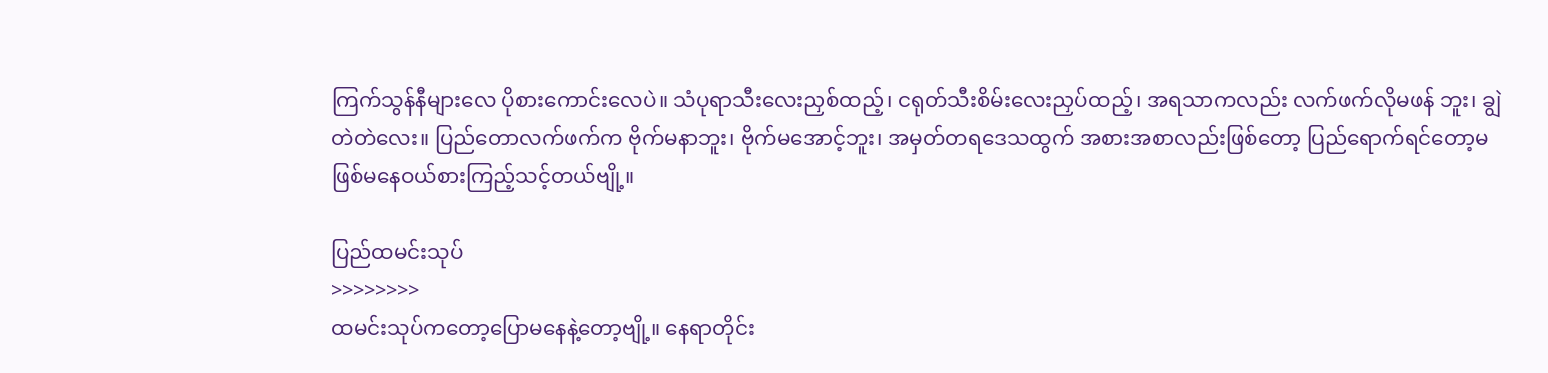ကြက်သွန်နီများလေ ပိုစားကောင်းလေပဲ။ သံပုရာသီးလေးညှစ်ထည့်၊ ငရုတ်သီးစိမ်းလေးညှပ်ထည့်၊ အရသာကလည်း လက်ဖက်လိုမဖန် ဘူး၊ ချွဲတဲတဲလေး။ ပြည်တောလက်ဖက်က ဗိုက်မနာဘူး၊ ဗိုက်မအောင့်ဘူး၊ အမှတ်တရဒေသထွက် အစားအစာလည်းဖြစ်တော့ ပြည်ရောက်ရင်တော့မဖြစ်မနေဝယ်စားကြည့်သင့်တယ်ဗျို့။

ပြည်ထမင်းသုပ်
>>>>>>>>
ထမင်းသုပ်ကတော့ပြောမနေနဲ့တော့ဗျို့။ နေရာတိုင်း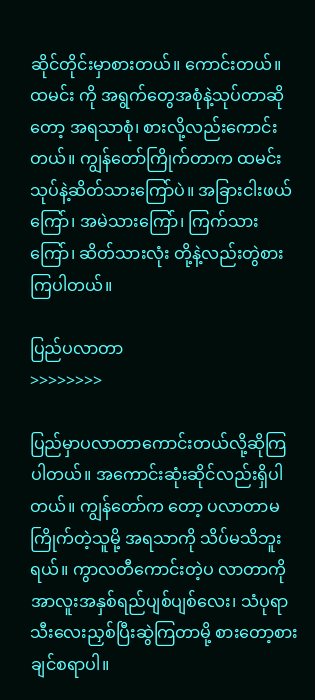ဆိုင်တိုင်းမှာစားတယ်။ ကောင်းတယ်။ ထမင်း ကို အရွက်တွေအစုံနဲ့သုပ်တာဆိုတော့ အရသာစုံ၊ စားလို့လည်းကောင်းတယ်။ ကျွန်တော်ကြိုက်တာက ထမင်းသုပ်နဲ့ဆိတ်သားကြော်ပဲ။ အခြားငါးဖယ်ကြော်၊ အမဲသားကြော်၊ ကြက်သားကြော်၊ ဆိတ်သားလုံး တို့နဲ့လည်းတွဲစားကြပါတယ်။

ပြည်ပလာတာ
>>>>>>>>

ပြည်မှာပလာတာကောင်းတယ်လို့ဆိုကြပါတယ်။ အကောင်းဆုံးဆိုင်လည်းရှိပါတယ်။ ကျွန်တော်က တော့ ပလာတာမကြိုက်တဲ့သူမို့ အရသာကို သိပ်မသိဘူးရယ်။ ကွာလတီကောင်းတဲ့ပ လာတာကို အာလူးအနှစ်ရည်ပျစ်ပျစ်လေး၊ သံပုရာသီးလေးညှစ်ပြီးဆွဲကြတာမို့ စားတော့စားချင်စရာပါ။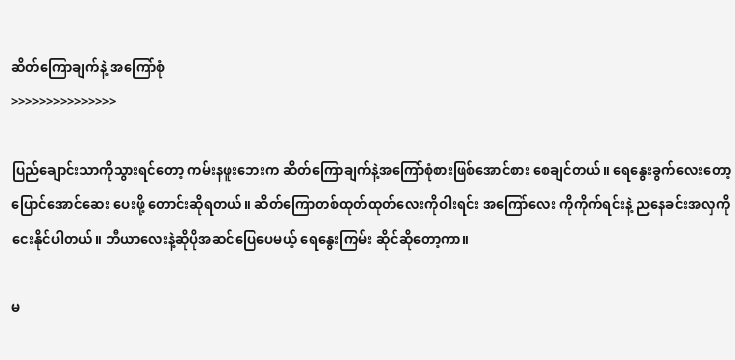ဆိတ်ကြောချက်နဲ့ အကြော်စုံ
>>>>>>>>>>>>>>>

ပြည်ချောင်းသာကိုသွားရင်တော့ ကမ်းနဖူးဘေးက ဆိတ်ကြောချက်နဲ့အကြော်စုံစားဖြစ်အောင်စား စေချင်တယ်။ ရေနွေးခွက်လေးတော့ ပြောင်အောင်ဆေး ပေးဖို့ တောင်းဆိုရတယ်။ ဆိတ်ကြောတစ်ထုတ်ထုတ်လေးကိုဝါးရင်း အကြော်လေး ကိုကိုက်ရင်းနဲ့ ညနေခင်းအလှကိုငေးနိုင်ပါတယ်။ ဘီယာလေးနဲ့ဆိုပိုအဆင်ပြေပေမယ့် ရေနွေးကြမ်း ဆိုင်ဆိုတော့ကာ။

မ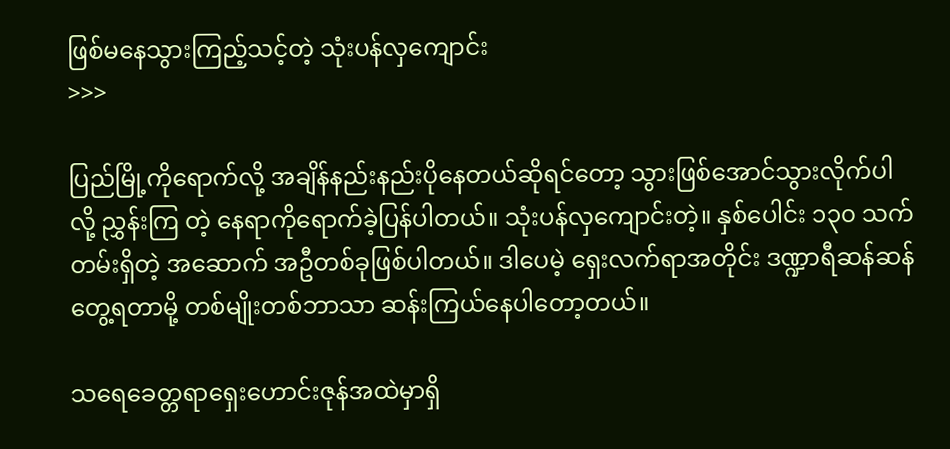ဖြစ်မနေသွားကြည့်သင့်တဲ့ သုံးပန်လှကျောင်း
>>>

ပြည်မြို့ကိုရောက်လို့ အချိန်နည်းနည်းပိုနေတယ်ဆိုရင်တော့ သွားဖြစ်အောင်သွားလိုက်ပါလို့ ညွှန်းကြ တဲ့ နေရာကိုရောက်ခဲ့ပြန်ပါတယ်။ သုံးပန်လှကျောင်းတဲ့။ နှစ်ပေါင်း ၁၃၀ သက်တမ်းရှိတဲ့ အဆောက် အဦတစ်ခုဖြစ်ပါတယ်။ ဒါပေမဲ့ ရှေးလက်ရာအတိုင်း ဒဏ္ဍာရီဆန်ဆန်တွေ့ရတာမို့ တစ်မျိုးတစ်ဘာသာ ဆန်းကြယ်နေပါတော့တယ်။

သရေခေတ္တရာရှေးဟောင်းဇုန်အထဲမှာရှိ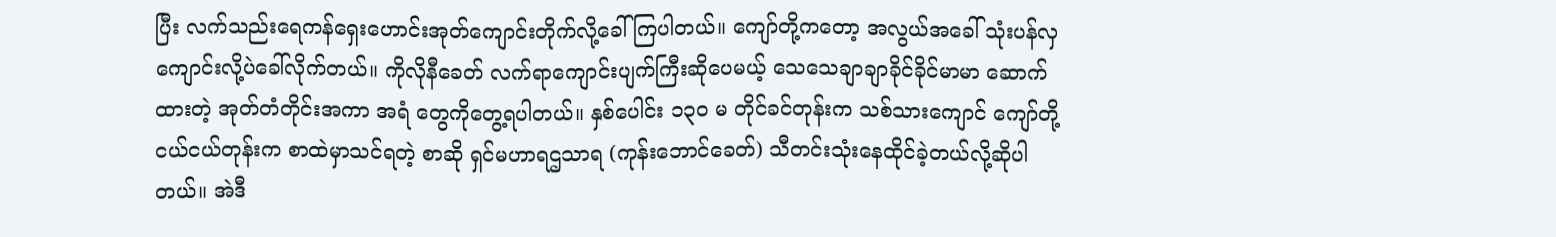ပြီး လက်သည်းရေကန်ရှေးဟောင်းအုတ်ကျောင်းတိုက်လို့ခေါ် ကြပါတယ်။ ကျော်တို့ကတော့ အလွယ်အခေါ် သုံးပန်လှကျောင်းလို့ပဲခေါ်လိုက်တယ်။ ကိုလိုနီခေတ် လက်ရာကျောင်းပျက်ကြီးဆိုပေမယ့် သေသေချာချာခိုင်ခိုင်မာမာ ဆောက်ထားတဲ့ အုတ်တံတိုင်းအကာ အရံ တွေကိုတွေ့ရပါတယ်။ နှစ်ပေါင်း ၁၃၀ မ တိုင်ခင်တုန်းက သစ်သားကျောင် ကျော်တို့ငယ်ငယ်တုန်းက စာထဲမှာသင်ရတဲ့ စာဆို ရှင်မဟာရဌသာရ (ကုန်းဘောင်ခေတ်) သီတင်းသုံးနေထိုင်ခဲ့တယ်လို့ဆိုပါတယ်။ အဲဒီ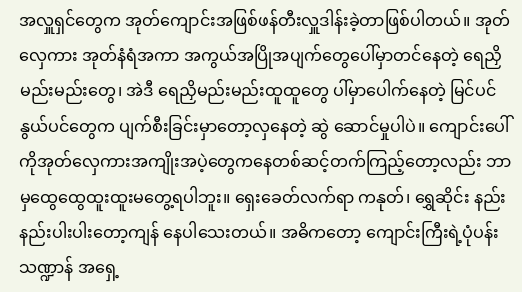အလှူရှင်တွေက အုတ်ကျောင်းအဖြစ်ဖန်တီးလှူဒါန်းခဲ့တာဖြစ်ပါတယ်။ အုတ်လှေကား အုတ်နံရံအကာ အကွယ်အပြိုအပျက်တွေပေါ်မှာတင်နေတဲ့ ရေညှိမည်းမည်းတွေ၊ အဲဒီ ရေညှိမည်းမည်းထူထူတွေ ပါ်မှာပေါက်နေတဲ့ မြင်ပင်နွယ်ပင်တွေက ပျက်စီးခြင်းမှာတော့လှနေတဲ့ ဆွဲ ဆောင်မှုပါပဲ။ ကျောင်းပေါ်ကိုအုတ်လှေကားအကျိုးအပဲ့တွေကနေတစ်ဆင့်တက်ကြည့်တော့လည်း ဘာမှထွေထွေထူးထူးမတွေ့ရပါဘူး။ ရှေးခေတ်လက်ရာ ကနုတ်၊ ရွှေဆိုင်း နည်းနည်းပါးပါးတော့ကျန် နေပါသေးတယ်။ အဓိကတော့ ကျောင်းကြီးရဲ့ပုံပန်းသဏ္ဍာန် အရှေ့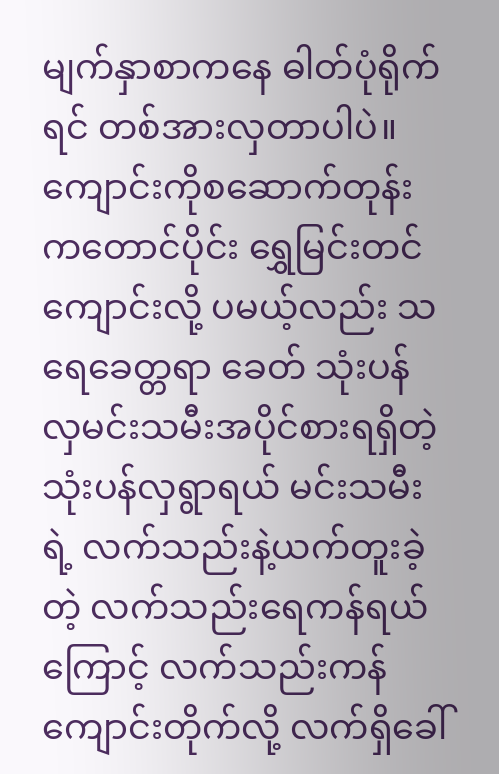မျက်နှာစာကနေ ဓါတ်ပုံရိုက်ရင် တစ်အားလှတာပါပဲ။ ကျောင်းကိုစဆောက်တုန်းကတောင်ပိုင်း ရွှေမြင်းတင်ကျောင်းလို့ ပမယ့်လည်း သရေခေတ္တရာ ခေတ် သုံးပန်လှမင်းသမီးအပိုင်စားရရှိတဲ့ သုံးပန်လှရွာရယ် မင်းသမီးရဲ့ လက်သည်းနဲ့ယက်တူးခဲ့တဲ့ လက်သည်းရေကန်ရယ်ကြောင့် လက်သည်းကန်ကျောင်းတိုက်လို့ လက်ရှိခေါ်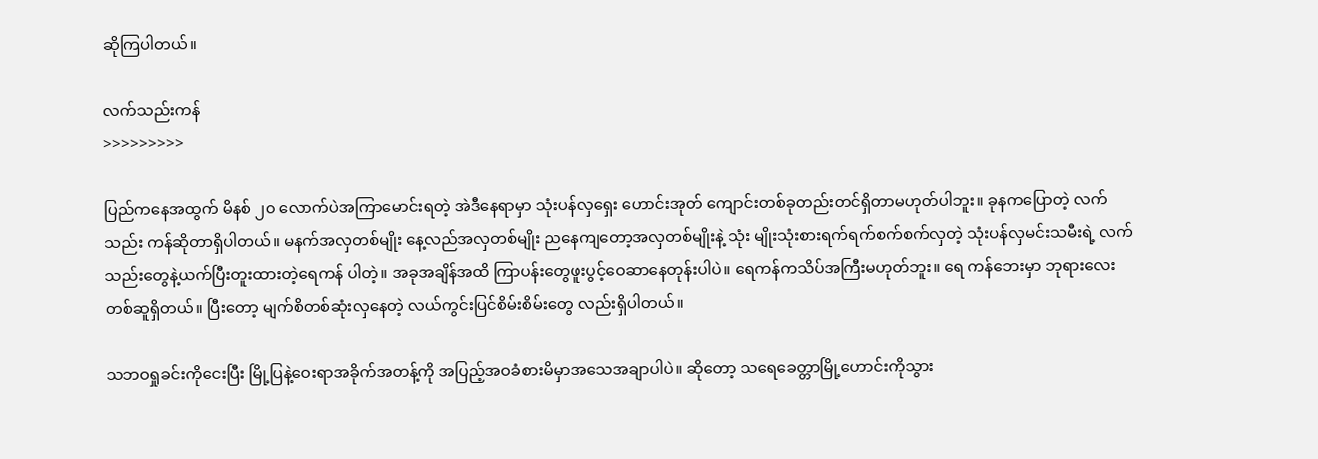ဆိုကြပါတယ်။

လက်သည်းကန်
>>>>>>>>>

ပြည်ကနေအထွက် မိနစ် ၂၀ လောက်ပဲအကြာမောင်းရတဲ့ အဲဒီနေရာမှာ သုံးပန်လှရှေး ဟောင်းအုတ် ကျောင်းတစ်ခုတည်းတင်ရှိတာမဟုတ်ပါဘူး။ ခုနကပြောတဲ့ လက်သည်း ကန်ဆိုတာရှိပါတယ်။ မနက်အလှတစ်မျိုး နေ့လည်အလှတစ်မျိုး ညနေကျတော့အလှတစ်မျိုးနဲ့ သုံး မျိုးသုံးစားရက်ရက်စက်စက်လှတဲ့ သုံးပန်လှမင်းသမီးရဲ့ လက်သည်းတွေနဲ့ယက်ပြီးတူးထားတဲ့ရေကန် ပါတဲ့။ အခုအချိန်အထိ ကြာပန်းတွေဖူးပွင့်ဝေဆာနေတုန်းပါပဲ။ ရေကန်ကသိပ်အကြီးမဟုတ်ဘူး။ ရေ ကန်ဘေးမှာ ဘုရားလေးတစ်ဆူရှိတယ်။ ပြီးတော့ မျက်စိတစ်ဆုံးလှနေတဲ့ လယ်ကွင်းပြင်စိမ်းစိမ်းတွေ လည်းရှိပါတယ်။

သဘဝရှုခင်းကိုငေးပြီး မြို့ပြနဲ့ဝေးရာအခိုက်အတန့်ကို အပြည့်အဝခံစားမိမှာအသေအချာပါပဲ။ ဆိုတော့ သရေခေတ္တာမြို့ဟောင်းကိုသွား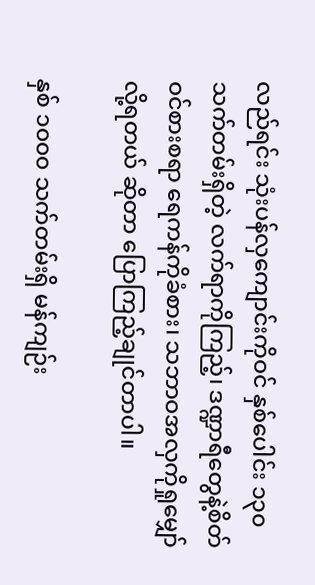လည်ရင်း သုံးပန်လှကျောင်းကိုဝင် နှစ်ပေါင်း ၁၃၀ သက်တမ်းရှိတဲ့ လက်ရာကိုကြည့်၊ ဒဏ္ဍာရီတွေနဲ့စိတ်ဝင်စားစရာ ရေကန်ကိုခံစား၊ သဘာဝအလှကိုရှုမျှော် လို့ရတယ် ဆိုတာ ပြောကြည့်ချုင်တာပါ။

နှစ် ၁၀၀၀ သက်တမ်းရှိ မန်ကျဉ်း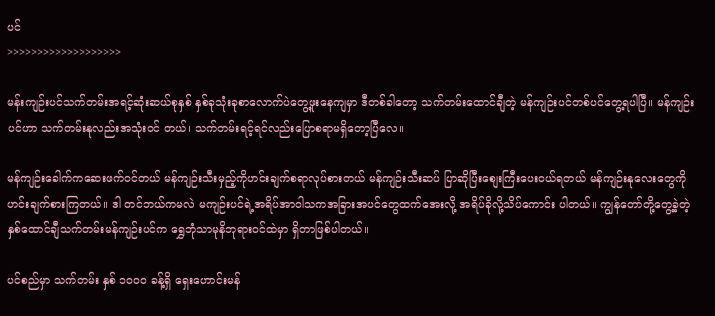ပင်
>>>>>>>>>>>>>>>>>>>

မန်းကျဉ်းပင်သက်တမ်းအရင့်ဆုံးဆယ်စုနှစ် နှစ်ခုသုံးခုစာလောက်ပဲတွေ့ဖူးနေကျမှာ ဒီတစ်ခါတော့ သက်တမ်းထောင်ချီတဲ့ မန်ကျဉ်းပင်တစ်ပင်တွေ့ရပါပြီ။ မန်ကျဉ်းပင်ဟာ သက်တမ်းနုလည်းအသုံးဝင် တယ်၊ သက်တမ်းရင့်ရင်လည်းပြောစရာမရှိတော့ပြီလေ။

မန်ကျဉ်းခေါက်ကဆေးဖက်ဝင်တယ် မန်ကျဉ်းသီးမှည့်ကိုဟင်းချက်စရာလုပ်စားတယ် မန်ကျဉ်းသီးဆပ် ပြာဆိုပြီးစျေးကြီးပေးဝယ်ရတယ် မန်ကျဉ်းနုလေးတွေကို ဟင်းချက်စားကြတယ်။ ဒါ တင်ဘယ်ကမလဲ မကျဉ်းပင်ရဲ့အရိပ်အာဝါသကအခြားအပင်တွေထက်အေးလို့ အရိပ်ခိုလို့သိပ်ကောင်း ပါတယ်။ ကျွန်တော်တို့တွေ့ခဲ့တဲ့ နှစ်ထောင်ချီသက်တမ်းမန်ကျဉ်းပင်က ရွှေဘုံသာမုနိဘုရားဝင်ထဲမှာ ရှိတာဖြစ်ပါတယ်။

ပင်စည်မှာ သက်တမ်း နှစ် ၁၀၀၀ ခန့်ရှိ ရှေးဟောင်းမန်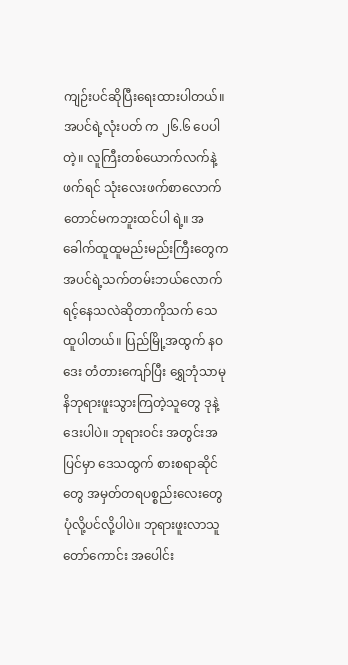ကျဉ်းပင်ဆိုပြီးရေးထားပါတယ်။ အပင်ရဲ့လုံးပတ် က ၂၆.၆ ပေပါတဲ့။ လူကြီးတစ်ယောက်လက်နဲ့ဖက်ရင် သုံးလေးဖက်စာလောက်တောင်မကဘူးထင်ပါ ရဲ့။ အခေါက်ထူထူမည်းမည်းကြီးတွေက အပင်ရဲ့သက်တမ်းဘယ်လောက်ရင့်နေသလဲဆိုတာကိုသက် သေထူပါတယ်။ ပြည်မြို့အထွက် နဝဒေး တံတားကျော်ပြီး ရွှေဘုံသာမုနိဘုရားဖူးသွားကြတဲ့သူတွေ ဒုနဲ့ဒေးပါပဲ။ ဘုရားဝင်း အတွင်းအပြင်မှာ ဒေသထွက် စားစရာဆိုင်တွေ အမှတ်တရပစ္စည်းလေးတွေပုံလို့ပင်လို့ပါပဲ။ ဘုရားဖူးလာသူတော်ကောင်း အပေါင်း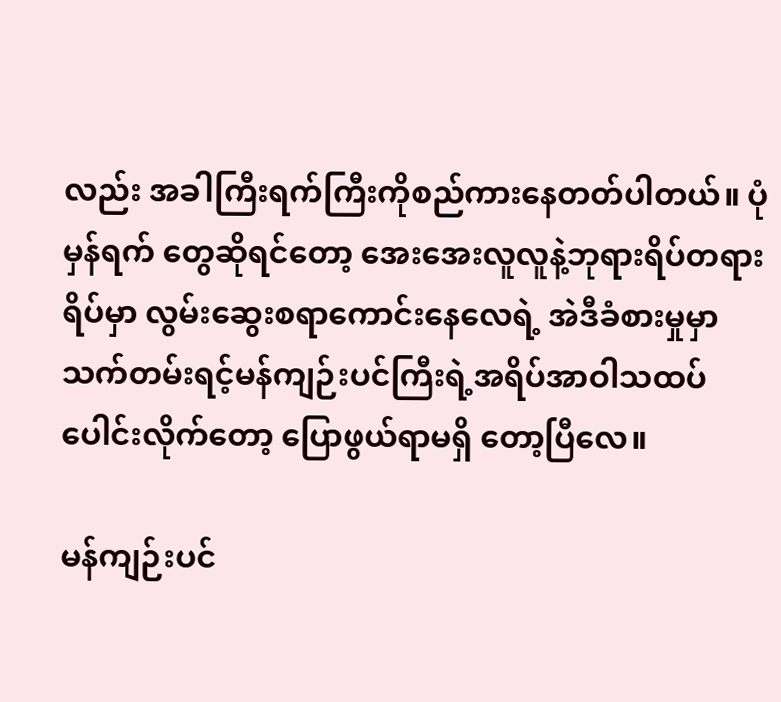လည်း အခါကြီးရက်ကြီးကိုစည်ကားနေတတ်ပါတယ်။ ပုံမှန်ရက် တွေဆိုရင်တော့ အေးအေးလူလူနဲ့ဘုရားရိပ်တရားရိပ်မှာ လွမ်းဆွေးစရာကောင်းနေလေရဲ့ အဲဒီခံစားမှုမှာ သက်တမ်းရင့်မန်ကျဉ်းပင်ကြီးရဲ့အရိပ်အာဝါသထပ်ပေါင်းလိုက်တော့ ပြောဖွယ်ရာမရှိ တော့ပြီလေ။

မန်ကျဉ်းပင်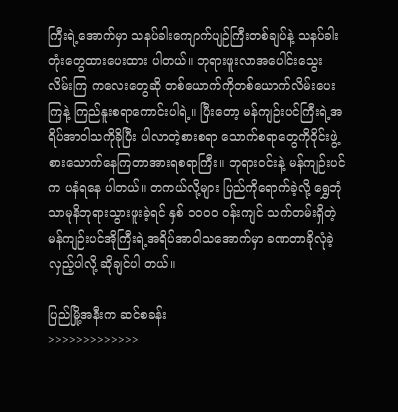ကြီးရဲ့အောက်မှာ သနပ်ခါးကျောက်ပျဉ်ကြီးတစ်ချပ်နဲ့ သနပ်ခါးတုံးတွေထားပေးထား ပါတယ်။ ဘုရားဖူးလာအပေါင်းသွေးလိမ်းကြ ကလေးတွေဆို တစ်ယောက်ကိုတစ်ယောက်လိမ်းပေး ကြနဲ့ ကြည်နူးစရာကောင်းပါရဲ့။ ပြီးတော့ မန်ကျဉ်းပင်ကြီးရဲ့အရိပ်အာဝါသကိုခိုပြီး ပါလာတဲ့စားစရာ သောက်စရာတွေကိုဝိုင်းဖွဲ့စားသောက်နေကြတာအားရစရာကြီး။ ဘုရားဝင်းနဲ့ မန်ကျဉ်းပင်က ပနံရနေ ပါတယ်။ တကယ်လို့များ ပြည်ကိုရောက်ခဲ့လို့ ရွှေဘုံသာမုနိဘုရားသွားဖူးခဲ့ရင် နှစ် ၁၀၀၀ ဝန်းကျင် သက်တမ်းရှိတဲ့ မန်ကျဉ်းပင်အိုကြီးရဲ့အရိပ်အာဝါသအောက်မှာ ခဏတာခိုလုံခဲ့လှည့်ပါလို့ ဆိုချင်ပါ တယ်။

ပြည်မြို့အနီးက ဆင်စခန်း
>>>>>>>>>>>>>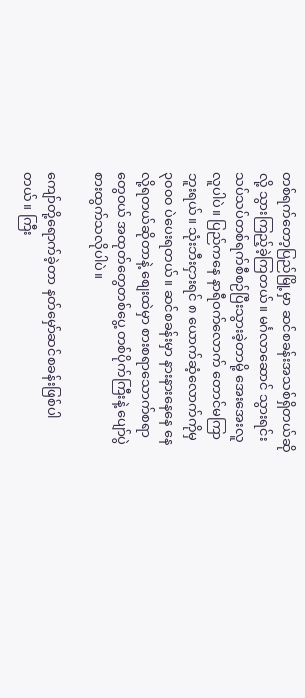တစ်ရက်တော့ပြည်မြို့မှာ ဆင်စခန်းအသစ်ရှိတယ်ဆိုလို့ သွားကြည့်ခဲ့ကြတယ်။ မင်္ဂလာဆောင် သွားရင်း သပ်သပ်တစ်ရက်စီစဉ်ပြီးသွားခဲ့တာမို့ အေးအေးလူလူပါပဲ။ ပြည်ကနေ နာရီဝက်လောက် တောင်မကြာဘူးရယ်။ သုံးဘီးငှားရင် ၈ ယောက်ဆံ့လောက်ကိုမှ ၃၀၀၀ ပဲပေးရတယ်။ ဆင်စခန်းမှာ နားနားနေနေ နေလို့ရတယ်ဆိုတာနဲ့ စျေးထဲမှာ စားစရာသောက်စရာ တွေဝယ် အထုတ်တွေတစ်ပွေ့ တစ်ပိုက်ကြီးနဲ့ ပျော်ပွဲစားထွက်သလိုပါပဲ။

ကျော်တို့ရောက်ခဲ့တာ နတ်မှော်ဆင်စခန်းဖြစ်ပါတယ်။ ကြီး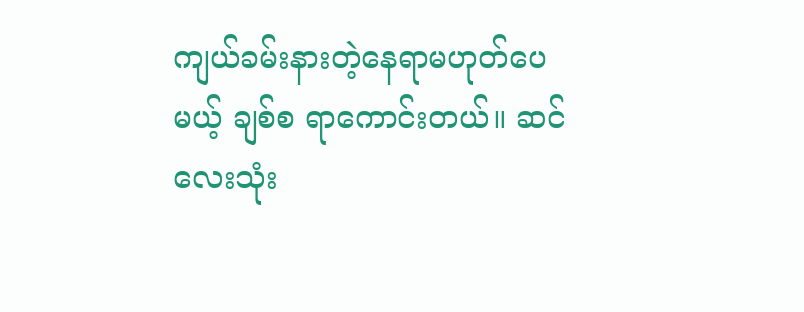ကျယ်ခမ်းနားတဲ့နေရာမဟုတ်ပေမယ့် ချစ်စ ရာကောင်းတယ်။ ဆင်လေးသုံး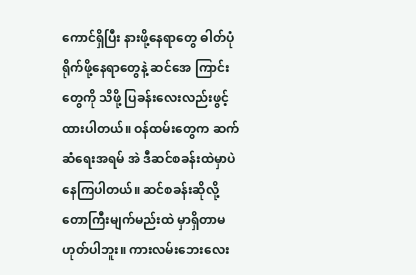ကောင်ရှိပြီး နားဖို့နေရာတွေ ဓါတ်ပုံရိုက်ဖို့နေရာတွေနဲ့ ဆင်အေ ကြာင်း တွေကို သိဖို့ ပြခန်းလေးလည်းဖွင့်ထားပါတယ်။ ဝန်ထမ်းတွေက ဆက်ဆံရေးအရမ် အဲ ဒီဆင်စခန်းထဲမှာပဲနေကြပါတယ်။ ဆင်စခန်းဆိုလို့ တောကြီးမျက်မည်းထဲ မှာရှိတာမဟုတ်ပါဘူး။ ကားလမ်းဘေးလေး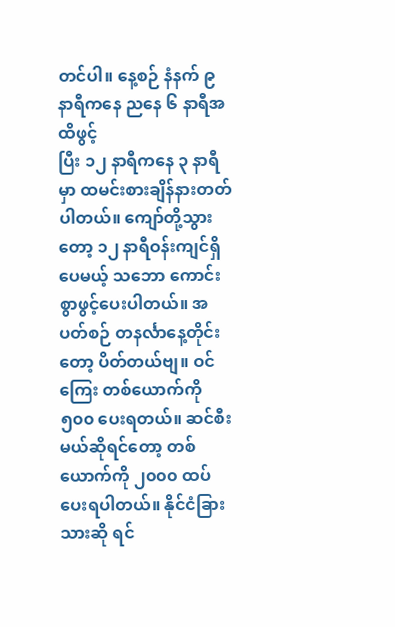တင်ပါ။ နေ့စဉ် နံနက် ၉ နာရီကနေ ညနေ ၆ နာရီအထိဖွင့်
ပြီး ၁၂ နာရီကနေ ၃ နာရီမှာ ထမင်းစားချိန်နားတတ်ပါတယ်။ ကျော်တို့သွားတော့ ၁၂ နာရီဝန်းကျင်ရှိပေမယ့် သဘော ကောင်းစွာဖွင့်ပေးပါတယ်။ အပတ်စဉ် တနင်္လာနေ့တိုင်းတော့ ပိတ်တယ်ဗျ။ ဝင်ကြေး တစ်ယောက်ကို ၅၀၀ ပေးရတယ်။ ဆင်စီးမယ်ဆိုရင်တော့ တစ်ယောက်ကို ၂၀၀၀ ထပ်ပေးရပါတယ်။ နိုင်ငံခြားသားဆို ရင်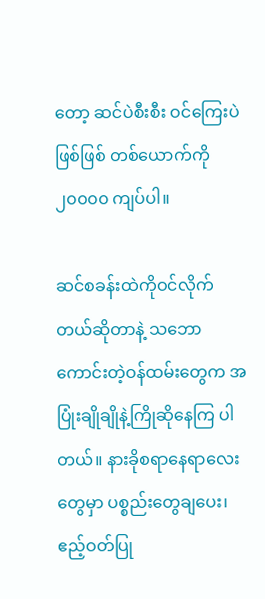တော့ ဆင်ပဲစီးစီး ဝင်ကြေးပဲဖြစ်ဖြစ် တစ်ယောက်ကို ၂၀၀၀၀ ကျပ်ပါ။

ဆင်စခန်းထဲကိုဝင်လိုက်တယ်ဆိုတာနဲ့ သဘောကောင်းတဲ့ဝန်ထမ်းတွေက အပြုံးချိုချိုနဲ့ကြိုဆိုနေကြ ပါတယ်။ နားခိုစရာနေရာလေးတွေမှာ ပစ္စည်းတွေချပေး၊ ဧည့်ဝတ်ပြု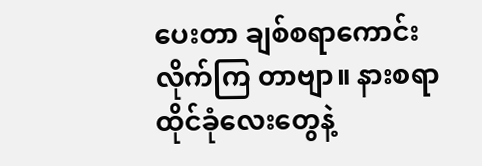ပေးတာ ချစ်စရာကောင်းလိုက်ကြ တာဗျာ။ နားစရာ ထိုင်ခုံလေးတွေနဲ့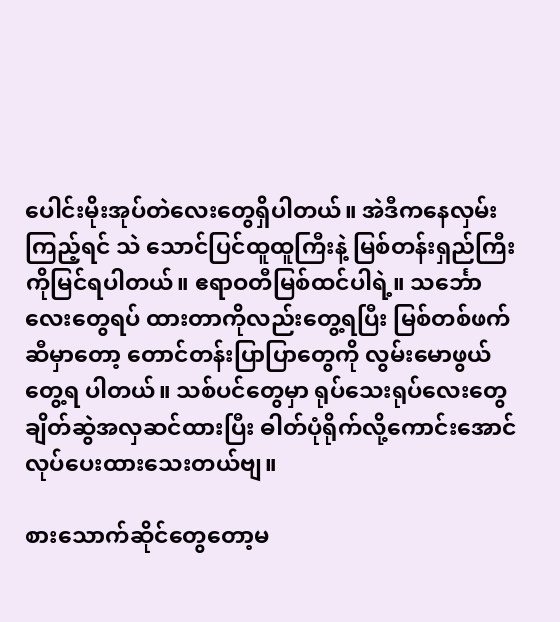ပေါင်းမိုးအုပ်တဲလေးတွေရှိပါတယ်။ အဲဒီကနေလှမ်းကြည့်ရင် သဲ သောင်ပြင်ထူထူကြီးနဲ့ မြစ်တန်းရှည်ကြီးကိုမြင်ရပါတယ်။ ဧရာဝတီမြစ်ထင်ပါရဲ့။ သင်္ဘောလေးတွေရပ် ထားတာကိုလည်းတွေ့ရပြီး မြစ်တစ်ဖက်ဆီမှာတော့ တောင်တန်းပြာပြာတွေကို လွမ်းမောဖွယ်တွေ့ရ ပါတယ်။ သစ်ပင်တွေမှာ ရုပ်သေးရုပ်လေးတွေချိတ်ဆွဲအလှဆင်ထားပြီး ဓါတ်ပုံရိုက်လို့ကောင်းအောင် လုပ်ပေးထားသေးတယ်ဗျ။

စားသောက်ဆိုင်တွေတော့မ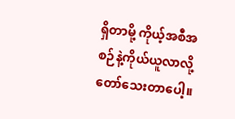ရှိတာမို့ ကိုယ့်အစီအစဉ်နဲ့ကိုယ်ယူလာလို့တော်သေးတာပေါ့။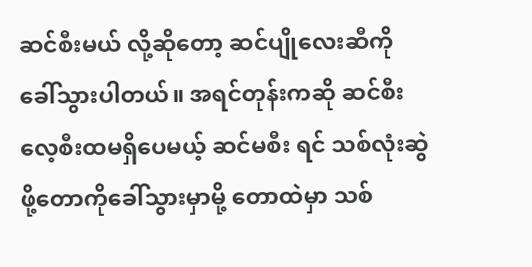ဆင်စီးမယ် လို့ဆိုတော့ ဆင်ပျိုလေးဆီကိုခေါ်သွားပါတယ်။ အရင်တုန်းကဆို ဆင်စီးလေ့စီးထမရှိပေမယ့် ဆင်မစီး ရင် သစ်လုံးဆွဲဖို့တောကိုခေါ်သွားမှာမို့ တောထဲမှာ သစ်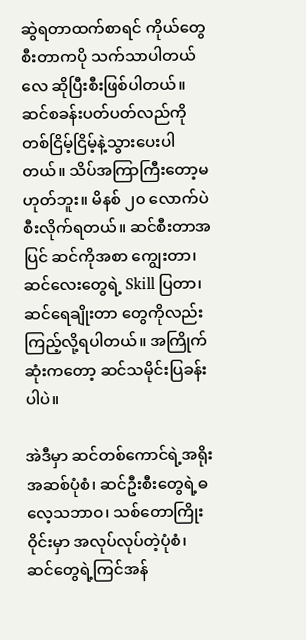ဆွဲရတာထက်စာရင် ကိုယ်တွေစီးတာကပို သက်သာပါတယ်လေ ဆိုပြီးစီးဖြစ်ပါတယ်။ ဆင်စခန်းပတ်ပတ်လည်ကို တစ်ငြိမ့်ငြိမ့်နဲ့သွားပေးပါတယ်။ သိပ်အကြာကြီးတော့မဟုတ်ဘူး။ မိနစ် ၂၀ လောက်ပဲစီးလိုက်ရတယ်။ ဆင်စီးတာအပြင် ဆင်ကိုအစာ ကျွေးတာ၊ ဆင်လေးတွေရဲ့ Skill ပြတာ၊ ဆင်ရေချိုးတာ တွေကိုလည်းကြည့်လို့ရပါတယ်။ အကြိုက် ဆုံးကတော့ ဆင်သမိုင်းပြခန်းပါပဲ။

အဲဒီမှာ ဆင်တစ်ကောင်ရဲ့အရိုးအဆစ်ပုံစံ၊ ဆင်ဦးစီးတွေရဲ့ဓလေ့သဘာဝ၊ သစ်တောကြိုးဝိုင်းမှာ အလုပ်လုပ်တဲ့ပုံစံ၊ ဆင်တွေရဲ့ကြင်အန်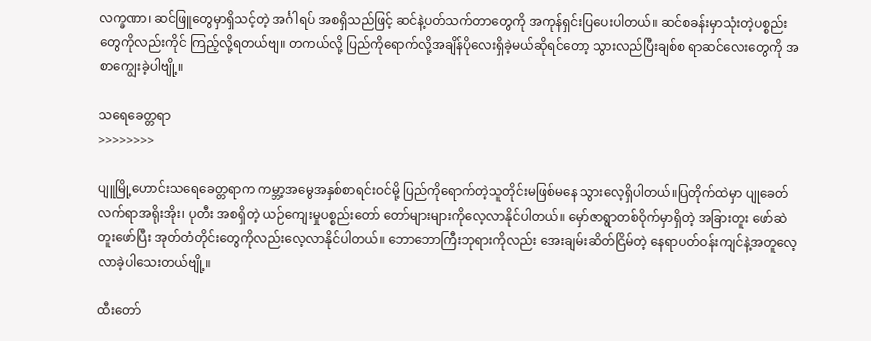လက္ခဏာ၊ ဆင်ဖြူတွေမှာရှိသင့်တဲ့ အင်္ဂါရပ် အစရှိသည်ဖြင့် ဆင်နဲ့ပတ်သက်တာတွေကို အကုန်ရှင်းပြပေးပါတယ်။ ဆင်စခန်းမှာသုံးတဲ့ပစ္စည်းတွေကိုလည်းကိုင် ကြည့်လို့ရတယ်ဗျ။ တကယ်လို့ ပြည်ကိုရောက်လို့အချိန်ပိုလေးရှိခဲ့မယ်ဆိုရင်တော့ သွားလည်ပြီးချစ်စ ရာဆင်လေးတွေကို အစာကျွေးခဲ့ပါဗျို့။

သရေခေတ္တရာ
>>>>>>>>

ပျူမြို့ဟောင်းသရေခေတ္တရာက ကမ္ဘာ့အမွေအနှစ်စာရင်းဝင်မို့ ပြည်ကိုရောက်တဲ့သူတိုင်းမဖြစ်မနေ သွားလေ့ရှိပါတယ်။ပြတိုက်ထဲမှာ ပျုခေတ်လက်ရာအရိုးအိုး၊ ပုတီး အစရှိတဲ့ ယဉ်ကျေးမှုပစ္စည်းတော် တော်များများကိုလေ့လာနိုင်ပါတယ်။ မှော်ဇာရွာတစ်ဝိုက်မှာရှိတဲ့ အခြားတူး ဖော်ဆဲ တူးဖော်ပြီး အုတ်တံတိုင်းတွေကိုလည်းလေ့လာနိုင်ပါတယ်။ ဘောဘောကြီးဘုရားကိုလည်း အေးချမ်းဆိတ်ငြိမ်တဲ့ နေရာပတ်ဝန်းကျင်နဲ့အတူလေ့လာခဲ့ပါသေးတယ်ဗျို့။

ထီးတော်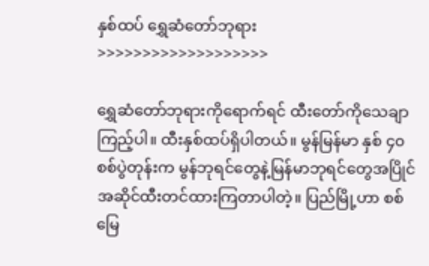နှစ်ထပ် ရွှေဆံတော်ဘုရား
>>>>>>>>>>>>>>>>>>>

ရွှေဆံတော်ဘုရားကိုရောက်ရင် ထီးတော်ကိုသေချာကြည့်ပါ။ ထီးနှစ်ထပ်ရှိပါတယ်။ မွန်မြန်မာ နှစ် ၄၀ စစ်ပွဲတုန်းက မွန်ဘုရင်တွေနဲ့မြန်မာဘုရင်တွေအပြိုင်အဆိုင်ထီးတင်ထားကြတာပါတဲ့။ ပြည်မြို့ဟာ စစ်မြေ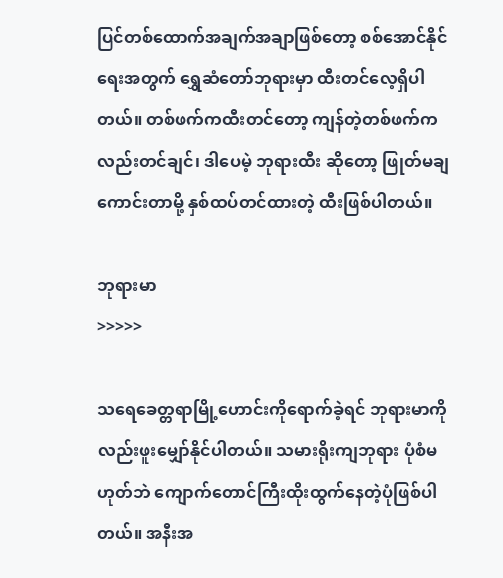ပြင်တစ်ထောက်အချက်အချာဖြစ်တော့ စစ်အောင်နိုင်ရေးအတွက် ရွှေဆံတော်ဘုရားမှာ ထီးတင်လေ့ရှိပါတယ်။ တစ်ဖက်ကထီးတင်တော့ ကျန်တဲ့တစ်ဖက်ကလည်းတင်ချင်၊ ဒါပေမဲ့ ဘုရားထီး ဆိုတော့ ဖြုတ်မချကောင်းတာမို့ နှစ်ထပ်တင်ထားတဲ့ ထီးဖြစ်ပါတယ်။

ဘုရားမာ
>>>>>

သရေခေတ္တရာမြို့ဟောင်းကိုရောက်ခဲ့ရင် ဘုရားမာကိုလည်းဖူးမျှော်နိုင်ပါတယ်။ သမားရိုးကျဘုရား ပုံစံမဟုတ်ဘဲ ကျောက်တောင်ကြီးထိုးထွက်နေတဲ့ပုံဖြစ်ပါတယ်။ အနီးအ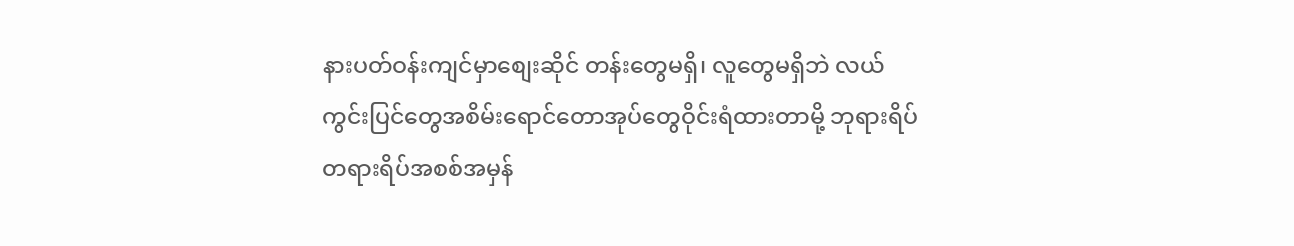နားပတ်ဝန်းကျင်မှာစျေးဆိုင် တန်းတွေမရှိ၊ လူတွေမရှိဘဲ လယ်ကွင်းပြင်တွေအစိမ်းရောင်တောအုပ်တွေဝိုင်းရံထားတာမို့ ဘုရားရိပ် တရားရိပ်အစစ်အမှန်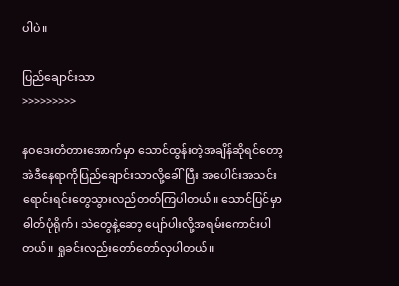ပါပဲ။

ပြည်ချောင်းသာ
>>>>>>>>>

နဝဒေးတံတားအောက်မှာ သောင်ထွန်းတဲ့အချိန်ဆိုရင်တော့ အဲဒီနေရာကိုပြည်ချောင်းသာလို့ခေါ်ပြီး အပေါင်းအသင်းရောင်းရင်းတွေသွားလည်တတ်ကြပါတယ်။ သောင်ပြင်မှာဓါတ်ပုံရိုက်၊ သဲတွေနဲ့ဆော့ ပျော်ပါးလို့အရမ်းကောင်းပါတယ်။ ရှုခင်းလည်းတော်တော်လှပါတယ်။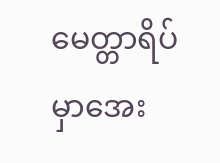မေတ္တာရိပ်မှာအေး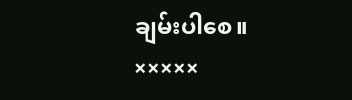ချမ်းပါစေ။
×××××